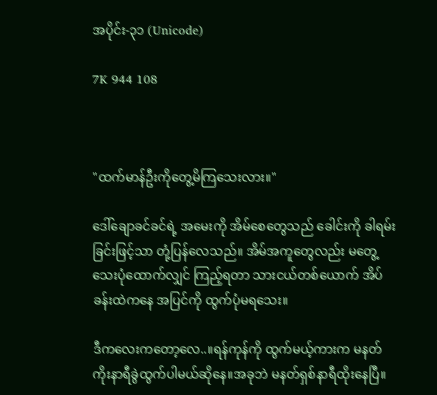အပိုင်း-၃၁ (Unicode)

7K 944 108



"ထက်မာန်ဦးကိုတွေ့မိကြသေးလား။"

ဒေါ်ချောခင်ခင်ရဲ့ အမေးကို အိမ်စေတွေသည် ခေါင်းကို ခါရမ်းခြင်းဖြင့်သာ တုံ့ပြန်လေသည်။ အိမ်အကူတွေလည်း မတွေ့သေးပုံထောက်လျှင် ကြည့်ရတာ သားငယ်တစ်ယောက် အိပ်ခန်းထဲကနေ အပြင်ကို ထွက်ပုံမရသေး။

ဒီကလေးကတော့လေ..။ရန်ကုန်ကို ထွက်မယ့်ကားက မနတ်ကိုးနာရီခွဲထွက်ပါမယ်ဆိုနေ။အခုဘဲ မနတ်ရှစ်နာရီထိုးနေပြီ။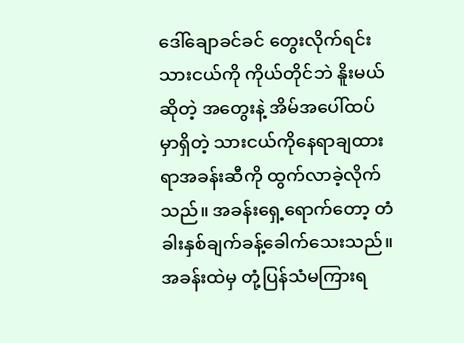ဒေါ်ချောခင်ခင် တွေးလိုက်ရင်း သားငယ်ကို ကိုယ်တိုင်ဘဲ နိူးမယ်ဆိုတဲ့ အတွေးနဲ့ အိမ်အပေါ်ထပ်မှာရှိတဲ့ သားငယ်ကိုနေရာချထားရာအခန်းဆီကို ထွက်လာခဲ့လိုက်သည်။ အခန်းရှေ့ရောက်တော့ တံခါးနှစ်ချက်ခန့်ခေါက်သေးသည်။ အခန်းထဲမှ တုံ့ပြန်သံမကြားရ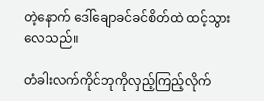တဲ့နောက် ဒေါ်ချောခင်ခင်စိတ်ထဲ ထင့်သွားလေသည်။

တံခါးလက်ကိုင်ဘုကိုလှည့်ကြည့်လိုက်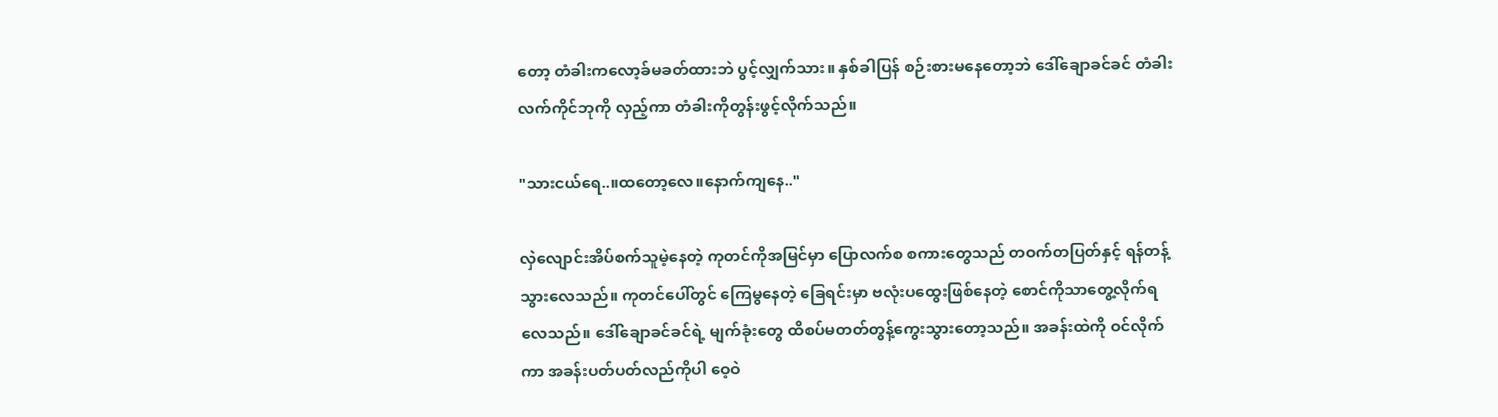တော့ တံခါးကလော့ခ်မခတ်ထားဘဲ ပွင့်လျှက်သား။ နှစ်ခါပြန် စဉ်းစားမနေတော့ဘဲ ဒေါ်ချောခင်ခင် တံခါးလက်ကိုင်ဘုကို လှည့်ကာ တံခါးကိုတွန်းဖွင့်လိုက်သည်။

"သားငယ်ရေ..။ထတော့လေ။နောက်ကျနေ.."

လှဲလျောင်းအိပ်စက်သူမဲ့နေတဲ့ ကုတင်ကိုအမြင်မှာ ပြောလက်စ စကားတွေသည် တဝက်တပြတ်နှင့် ရန်တန့်သွားလေသည်။ ကုတင်ပေါ်တွင် ကြေမွနေတဲ့ ခြေရင်းမှာ ဗလုံးပထွေးဖြစ်နေတဲ့ စောင်ကိုသာတွေ့လိုက်ရလေသည်။ ဒေါ်ချောခင်ခင်ရဲ့ မျက်ခုံးတွေ ထိစပ်မတတ်တွန့်ကွေးသွားတော့သည်။ အခန်းထဲကို ဝင်လိုက်ကာ အခန်းပတ်ပတ်လည်ကိုပါ ဝေ့ဝဲ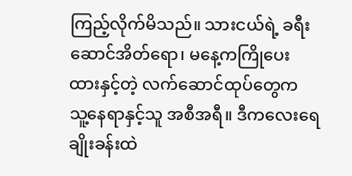ကြည့်လိုက်မိသည်။ သားငယ်ရဲ့ ခရီးဆောင်အိတ်ရော၊ မနေ့ကကြိုပေးထားနှင့်တဲ့ လက်ဆောင်ထုပ်တွေက သူ့နေရာနှင့်သူ အစီအရီ။ ဒီကလေးရေချိုးခန်းထဲ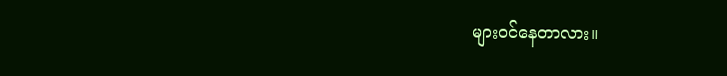များဝင်နေတာလား။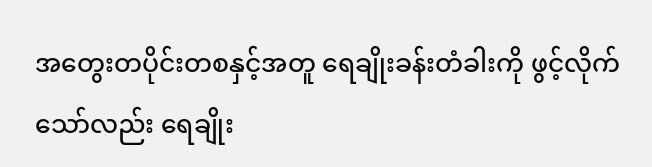အတွေးတပိုင်းတစနှင့်အတူ ရေချိုးခန်းတံခါးကို ဖွင့်လိုက်သော်လည်း ရေချိုး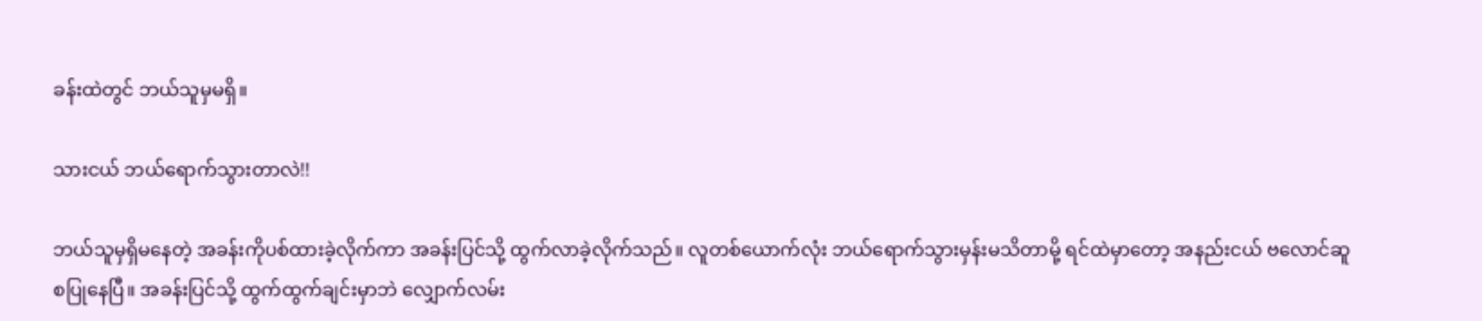ခန်းထဲတွင် ဘယ်သူမှမရှိ။

သားငယ် ဘယ်ရောက်သွားတာလဲ!!

ဘယ်သူမှရှိမနေတဲ့ အခန်းကိုပစ်ထားခဲ့လိုက်ကာ အခန်းပြင်သို့ ထွက်လာခဲ့လိုက်သည်။ လူတစ်ယောက်လုံး ဘယ်ရောက်သွားမှန်းမသိတာမို့ ရင်ထဲမှာတော့ အနည်းငယ် ဗလောင်ဆူစပြုနေပြီ။ အခန်းပြင်သို့ ထွက်ထွက်ချင်းမှာဘဲ လျှောက်လမ်း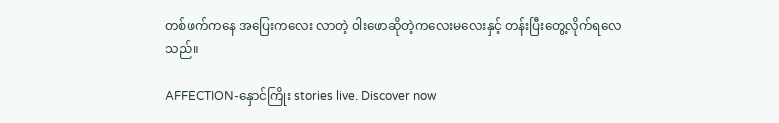တစ်ဖက်ကနေ အပြေးကလေး လာတဲ့ ၀ါးဖောဆိုတဲ့ကလေးမလေးနှင့် တန်းပြီးတွေ့လိုက်ရလေသည်။

AFFECTION-နှောင်ကြိုး stories live. Discover now